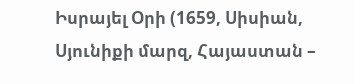Իսրայել Օրի (1659, Սիսիան, Սյունիքի մարզ, Հայաստան –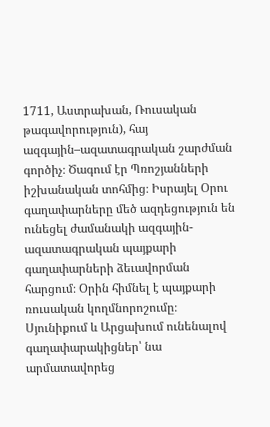1711, Աստրախան, Ռուսական թագավորություն), հայ ազգային–ազատագրական շարժման գործիչ։ Ծագում էր Պռոշյանների իշխանական տոհմից։ Իսրայել Օրու գաղափարները մեծ ազդեցություն են ունեցել ժամանակի ազգային-ազատագրական պայքարի գաղափարների ձեւավորման հարցում։ Օրին հիմնել է պայքարի ռուսական կողմնորոշումը։
Սյունիքում և Արցախում ունենալով գաղափարակիցներ՝ նա արմատավորեց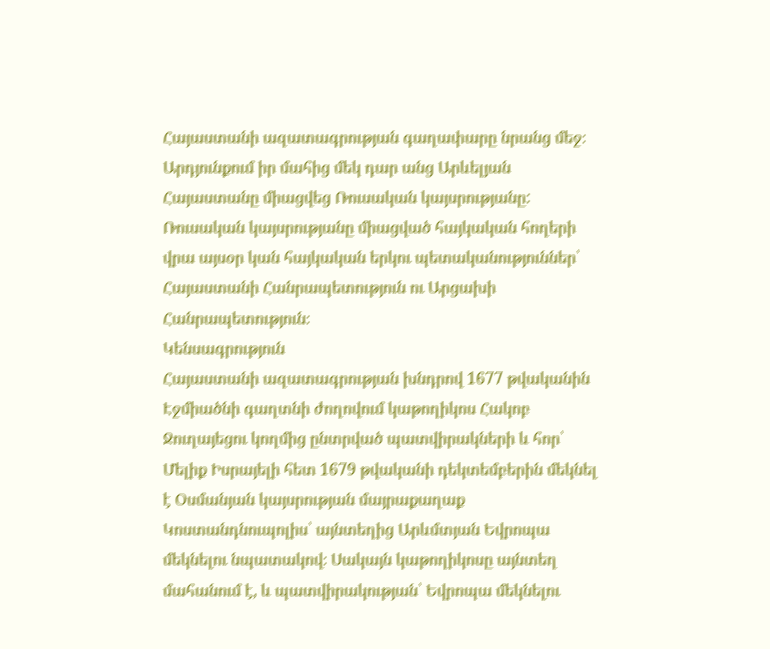Հայաստանի ազատագրության գաղափարը նրանց մեջ։ Արդյունքում իր մահից մեկ դար անց Արևելյան Հայաստանը միացվեց Ռուսական կայսրությանը: Ռուսական կայսրությանը միացված հայկական հողերի վրա այսօր կան հայկական երկու պետականություններ՝ Հայաստանի Հանրապետություն ու Արցախի Հանրապետություն։
Կենսագրություն
Հայաստանի ազատագրության խնդրով 1677 թվականին Էջմիածնի գաղտնի ժողովում կաթողիկոս Հակոբ Ջուղայեցու կողմից ընտրված պատվիրակների և հոր՝ Մելիք Իսրայելի հետ 1679 թվականի դեկտեմբերին մեկնել է Օսմանյան կայսրության մայրաքաղաք Կոստանդնուպոլիս՝ այնտեղից Արևմտյան Եվրոպա մեկնելու նպատակով։ Սակայն կաթողիկոսը այնտեղ մահանում է, և պատվիրակության՝ Եվրոպա մեկնելու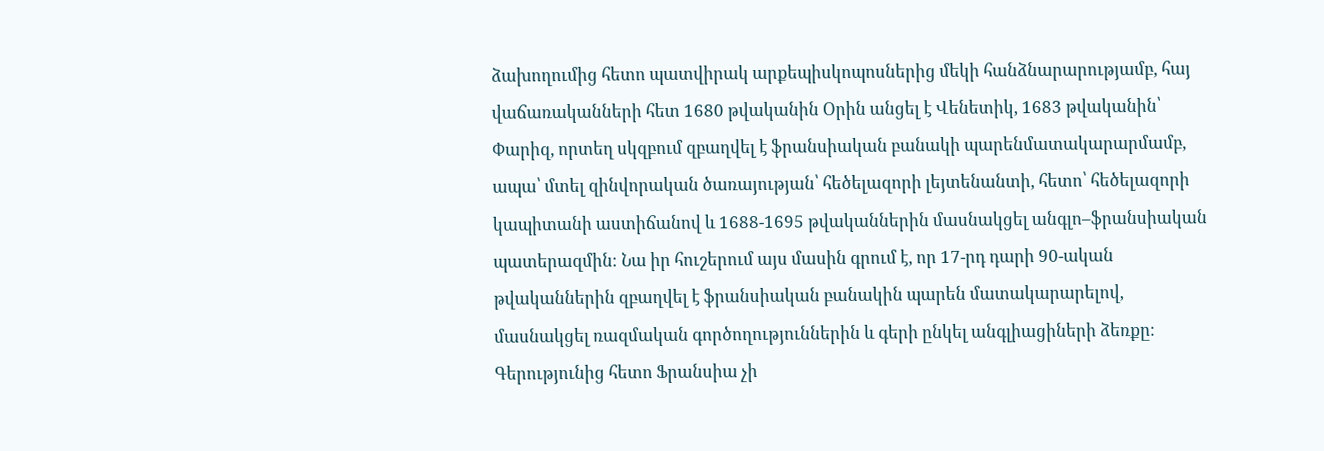ձախողումից հետո պատվիրակ արքեպիսկոպոսներից մեկի հանձնարարությամբ, հայ վաճառականների հետ 1680 թվականին Օրին անցել է Վենետիկ, 1683 թվականին՝ Փարիզ, որտեղ սկզբում զբաղվել է ֆրանսիական բանակի պարենմատակարարմամբ, ապա՝ մտել զինվորական ծառայության՝ հեծելազորի լեյտենանտի, հետո՝ հեծելազորի կապիտանի աստիճանով և 1688-1695 թվականներին մասնակցել անգլո–ֆրանսիական պատերազմին։ Նա իր հուշերում այս մասին գրում է, որ 17-րդ դարի 90-ական թվականներին զբաղվել է ֆրանսիական բանակին պարեն մատակարարելով, մասնակցել ռազմական գործողություններին և գերի ընկել անգլիացիների ձեռքը։ Գերությունից հետո Ֆրանսիա չի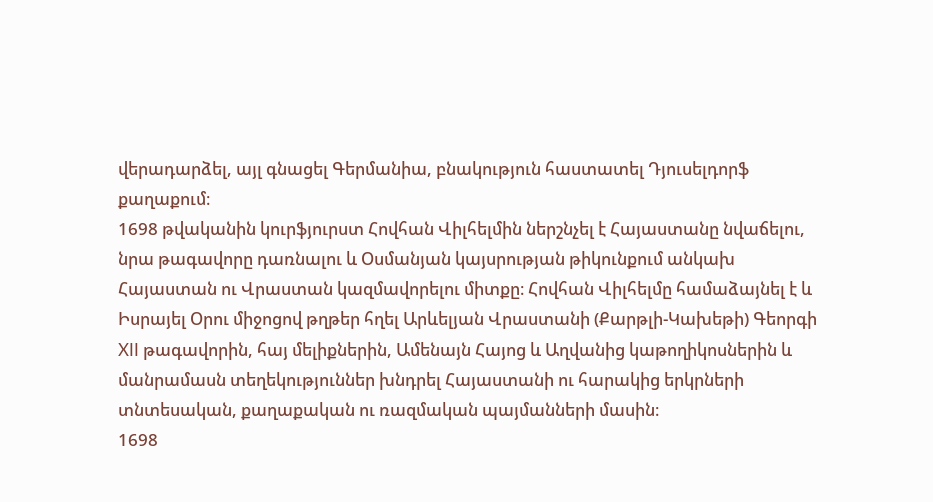վերադարձել, այլ գնացել Գերմանիա, բնակություն հաստատել Դյուսելդորֆ քաղաքում։
1698 թվականին կուրֆյուրստ Հովհան Վիլհելմին ներշնչել է Հայաստանը նվաճելու, նրա թագավորը դառնալու և Օսմանյան կայսրության թիկունքում անկախ Հայաստան ու Վրաստան կազմավորելու միտքը։ Հովհան Վիլհելմը համաձայնել է և Իսրայել Օրու միջոցով թղթեր հղել Արևելյան Վրաստանի (Քարթլի-Կախեթի) Գեորգի XII թագավորին, հայ մելիքներին, Ամենայն Հայոց և Աղվանից կաթողիկոսներին և մանրամասն տեղեկություններ խնդրել Հայաստանի ու հարակից երկրների տնտեսական, քաղաքական ու ռազմական պայմանների մասին։
1698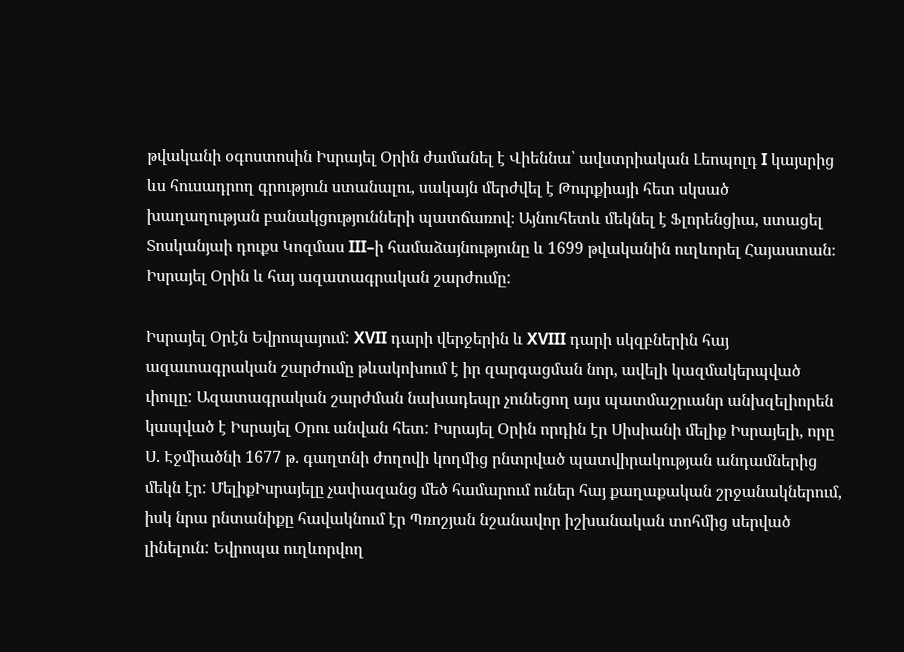թվականի օգոստոսին Իսրայել Օրին ժամանել է Վիեննա՝ ավստրիական Լեոպոլդ I կայսրից ևս հուսադրող գրություն ստանալու, սակայն մերժվել է Թուրքիայի հետ սկսած խաղաղության բանակցությունների պատճառով։ Այնուհետև մեկնել է Ֆլորենցիա, ստացել Տոսկանյաի դուքս Կոզմաս III–ի համաձայնությունը և 1699 թվականին ուղևորել Հայաստան։
Իսրայել Օրին և հայ ազատագրական շարժումը:

Իսրայել Օրէն Եվրոպայում: XVII դարի վերջերին և XVIII դարի սկզբներին հայ ազաւոագրական շարժումը թևակոխում է իր զարգացման նոր, ավելի կազմակերպված ւիուլը: Ազատագրական շարժման նախադեպր չունեցող այս պատմաշրւանր անխզելիորեն կապված է Իսրայել Օրու անվան հետ: Իսրայել Օրին որդին էր Սիսիանի մելիք Իսրայելի, որը Ս. Էջմիածնի 1677 թ. գաղտնի ժողովի կողմից րնտրված պատվիրակության անդամներից մեկն էր: ՄելիքԻսրայելը չափազանց մեծ համարում ուներ հայ քաղաքական շրջանակներում, իսկ նրա րնտանիքը հավակնում էր Պռոշյան նշանավոր իշխանական տոհմից սերված լինելուն: Եվրոպա ուղևորվող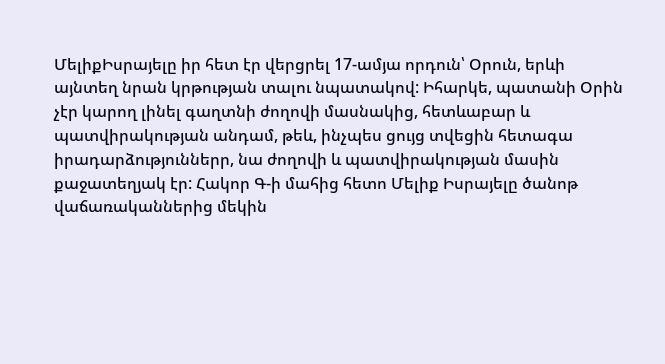ՄելիքԻսրայելը իր հետ էր վերցրել 17-ամյա որդուն՝ Օրուն, երևի այնտեղ նրան կրթության տալու նպատակով: Իհարկե, պատանի Օրին չէր կարող լինել գաղտնի ժողովի մասնակից, հետևաբար և պատվիրակության անդամ, թեև, ինչպես ցույց տվեցին հետագա իրադարձություններր, նա ժողովի և պատվիրակության մասին քաջատեղյակ էր: Հակոր Գ-ի մահից հետո Մելիք Իսրայելը ծանոթ վաճառականներից մեկին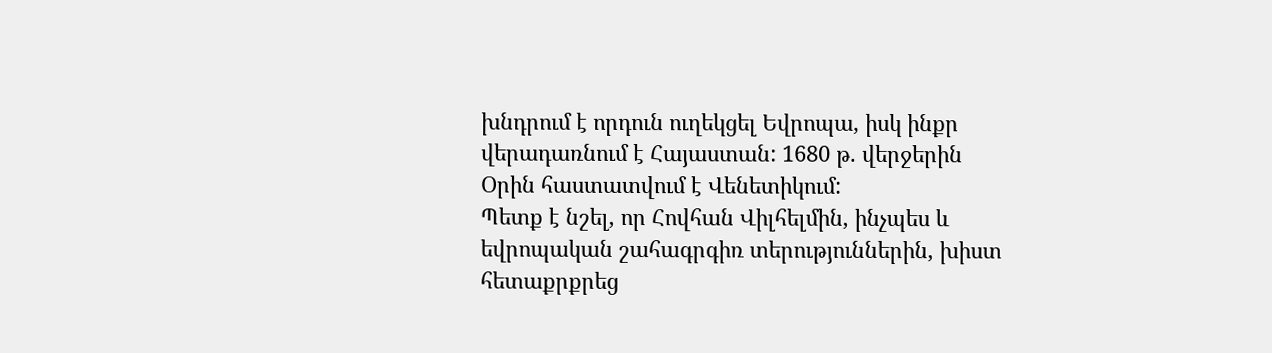խնդրում է որդուն ուղեկցել Եվրոպա, իսկ ինքր վերադառնում է Հայաստան: 1680 թ. վերջերին Օրին հաստատվում է Վենետիկում:
Պետք է նշել, որ Հովհան Վիլհելմին, ինչպես և եվրոպական շահագրգիռ տերություններին, խիստ հետաքրքրեց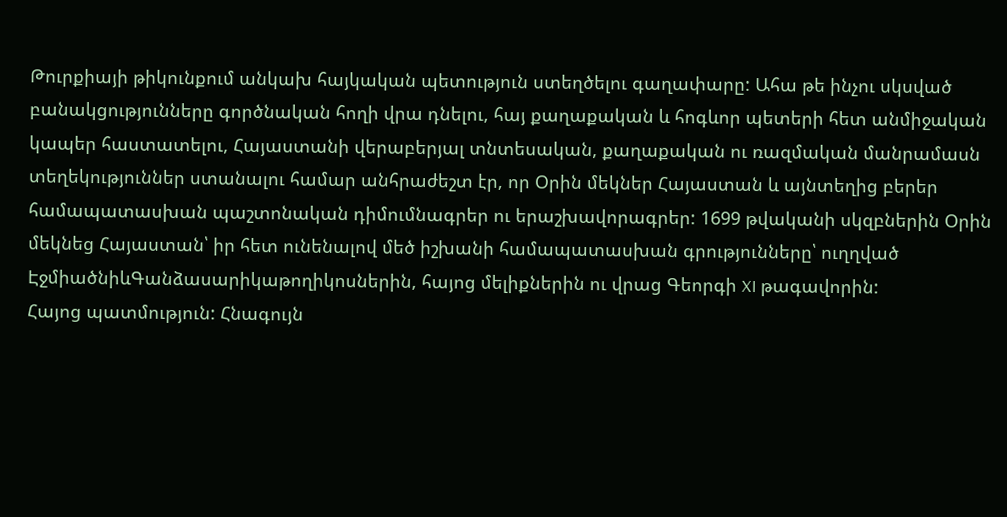Թուրքիայի թիկունքում անկախ հայկական պետություն ստեղծելու գաղափարը: Ահա թե ինչու սկսված բանակցությունները գործնական հողի վրա դնելու, հայ քաղաքական և հոգևոր պետերի հետ անմիջական կապեր հաստատելու, Հայաստանի վերաբերյալ տնտեսական, քաղաքական ու ռազմական մանրամասն տեղեկություններ ստանալու համար անհրաժեշտ էր, որ Օրին մեկներ Հայաստան և այնտեղից բերեր համապատասխան պաշտոնական դիմումնագրեր ու երաշխավորագրեր: 1699 թվականի սկզբներին Օրին մեկնեց Հայաստան՝ իր հետ ունենալով մեծ իշխանի համապատասխան գրությունները՝ ուղղված ԷջմիածնիևԳանձասարիկաթողիկոսներին, հայոց մելիքներին ու վրաց Գեորգի XI թագավորին:
Հայոց պատմություն: Հնագույն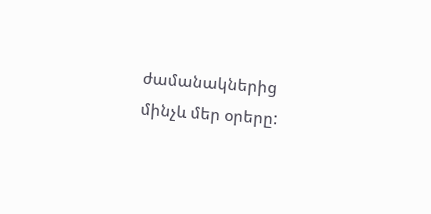ժամանակներից մինչև մեր օրերը: